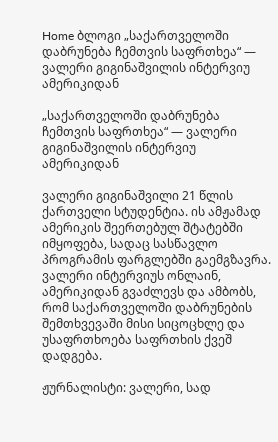Home ბლოგი „საქართველოში დაბრუნება ჩემთვის საფრთხეა“ — ვალერი გიგინაშვილის ინტერვიუ ამერიკიდან

„საქართველოში დაბრუნება ჩემთვის საფრთხეა“ — ვალერი გიგინაშვილის ინტერვიუ ამერიკიდან

ვალერი გიგინაშვილი 21 წლის ქართველი სტუდენტია. ის ამჟამად ამერიკის შეერთებულ შტატებში იმყოფება, სადაც სასწავლო პროგრამის ფარგლებში გაემგზავრა. ვალერი ინტერვიუს ონლაინ, ამერიკიდან გვაძლევს და ამბობს, რომ საქართველოში დაბრუნების შემთხვევაში მისი სიცოცხლე და უსაფრთხოება საფრთხის ქვეშ დადგება.

ჟურნალისტი: ვალერი, სად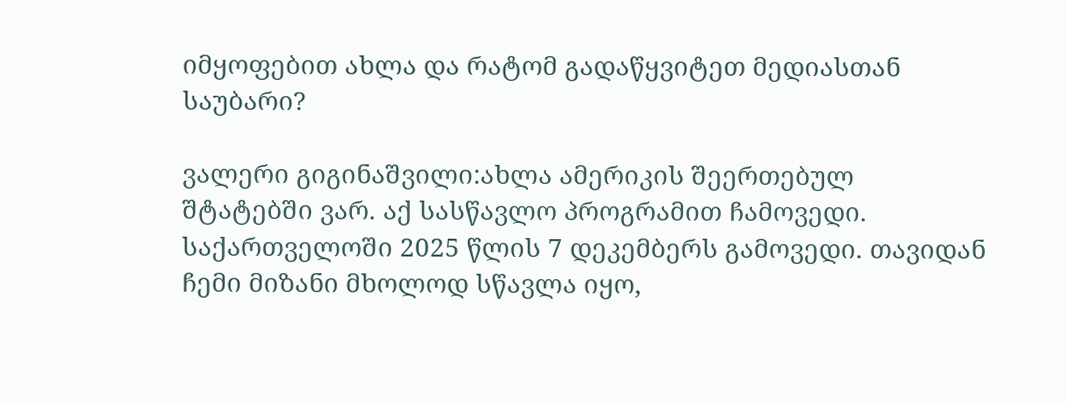იმყოფებით ახლა და რატომ გადაწყვიტეთ მედიასთან საუბარი?

ვალერი გიგინაშვილი:ახლა ამერიკის შეერთებულ შტატებში ვარ. აქ სასწავლო პროგრამით ჩამოვედი. საქართველოში 2025 წლის 7 დეკემბერს გამოვედი. თავიდან ჩემი მიზანი მხოლოდ სწავლა იყო,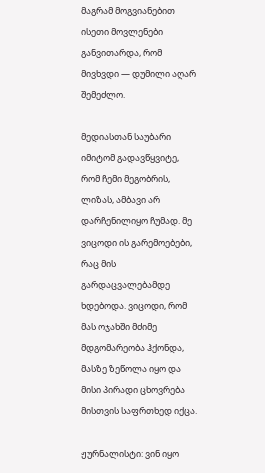მაგრამ მოგვიანებით ისეთი მოვლენები განვითარდა, რომ მივხვდი — დუმილი აღარ შემეძლო.

მედიასთან საუბარი იმიტომ გადავწყვიტე, რომ ჩემი მეგობრის, ლიზას, ამბავი არ დარჩენილიყო ჩუმად. მე ვიცოდი ის გარემოებები, რაც მის გარდაცვალებამდე ხდებოდა. ვიცოდი, რომ მას ოჯახში მძიმე მდგომარეობა ჰქონდა, მასზე ზეწოლა იყო და მისი პირადი ცხოვრება მისთვის საფრთხედ იქცა.

ჟურნალისტი: ვინ იყო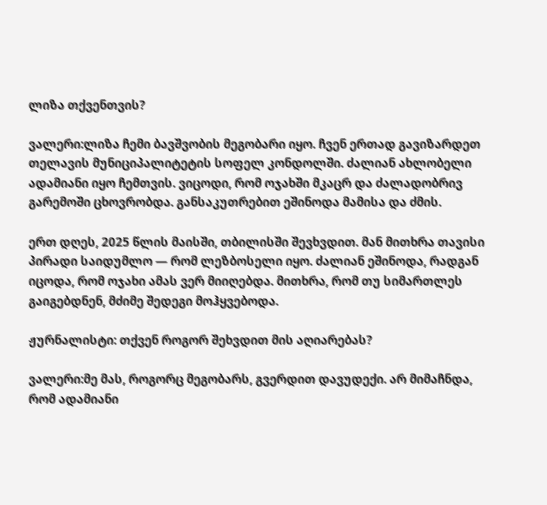ლიზა თქვენთვის?

ვალერი:ლიზა ჩემი ბავშვობის მეგობარი იყო. ჩვენ ერთად გავიზარდეთ თელავის მუნიციპალიტეტის სოფელ კონდოლში. ძალიან ახლობელი ადამიანი იყო ჩემთვის. ვიცოდი, რომ ოჯახში მკაცრ და ძალადობრივ გარემოში ცხოვრობდა. განსაკუთრებით ეშინოდა მამისა და ძმის.

ერთ დღეს, 2025 წლის მაისში, თბილისში შევხვდით. მან მითხრა თავისი პირადი საიდუმლო — რომ ლეზბოსელი იყო. ძალიან ეშინოდა, რადგან იცოდა, რომ ოჯახი ამას ვერ მიიღებდა. მითხრა, რომ თუ სიმართლეს გაიგებდნენ, მძიმე შედეგი მოჰყვებოდა.

ჟურნალისტი: თქვენ როგორ შეხვდით მის აღიარებას?

ვალერი:მე მას, როგორც მეგობარს, გვერდით დავუდექი. არ მიმაჩნდა, რომ ადამიანი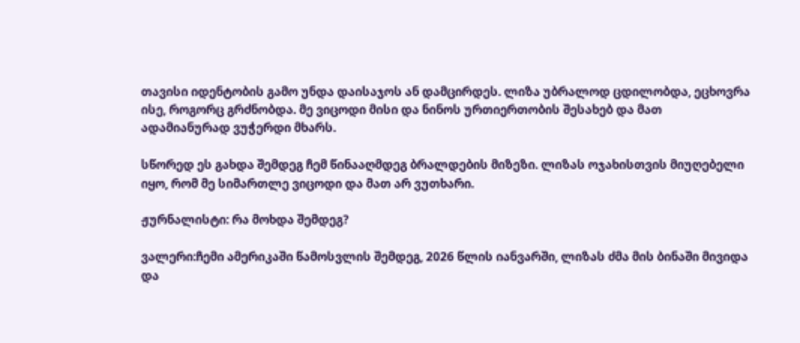თავისი იდენტობის გამო უნდა დაისაჯოს ან დამცირდეს. ლიზა უბრალოდ ცდილობდა, ეცხოვრა ისე, როგორც გრძნობდა. მე ვიცოდი მისი და ნინოს ურთიერთობის შესახებ და მათ ადამიანურად ვუჭერდი მხარს.

სწორედ ეს გახდა შემდეგ ჩემ წინააღმდეგ ბრალდების მიზეზი. ლიზას ოჯახისთვის მიუღებელი იყო, რომ მე სიმართლე ვიცოდი და მათ არ ვუთხარი.

ჟურნალისტი: რა მოხდა შემდეგ?

ვალერი:ჩემი ამერიკაში წამოსვლის შემდეგ, 2026 წლის იანვარში, ლიზას ძმა მის ბინაში მივიდა და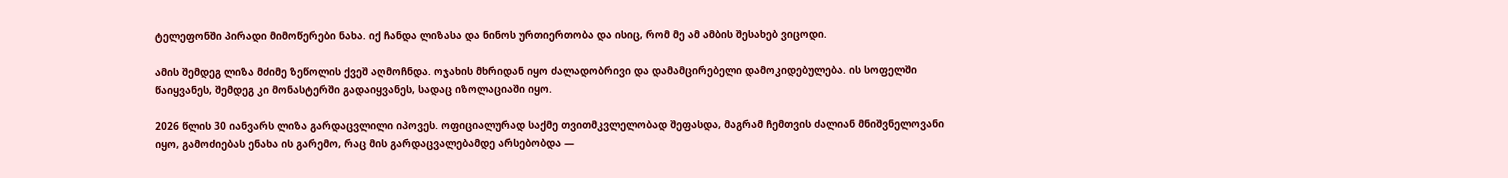ტელეფონში პირადი მიმოწერები ნახა. იქ ჩანდა ლიზასა და ნინოს ურთიერთობა და ისიც, რომ მე ამ ამბის შესახებ ვიცოდი.

ამის შემდეგ ლიზა მძიმე ზეწოლის ქვეშ აღმოჩნდა. ოჯახის მხრიდან იყო ძალადობრივი და დამამცირებელი დამოკიდებულება. ის სოფელში წაიყვანეს, შემდეგ კი მონასტერში გადაიყვანეს, სადაც იზოლაციაში იყო.

2026 წლის 30 იანვარს ლიზა გარდაცვლილი იპოვეს. ოფიციალურად საქმე თვითმკვლელობად შეფასდა, მაგრამ ჩემთვის ძალიან მნიშვნელოვანი იყო, გამოძიებას ენახა ის გარემო, რაც მის გარდაცვალებამდე არსებობდა —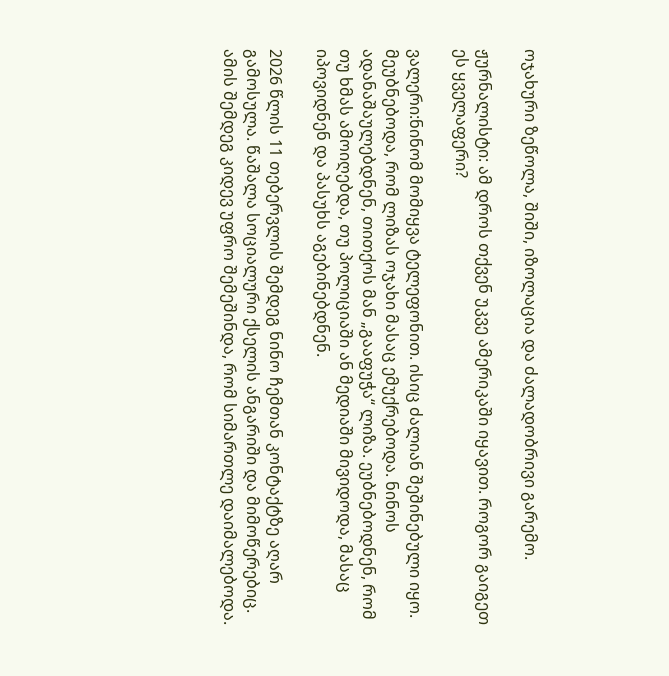ოჯახური ზეწოლა, შიში, იზოლაცია და ძალადობრივი გარემო.

ჟურნალისტი: ამ დროს თქვენ უკვე ამერიკაში იყავით. როგორ გაიგეთ ეს ყველაფერი?

ვალერი:ნინომ მომიყვა ტელეფონით. ისიც ძალიან შეშინებული იყო. მეუბნებოდა, რომ ლიზას ოჯახი მასაც ემუქრებოდა. ნინოს ადანაშაულებდნენ, თითქოს მან „გააფუჭა“ ლიზა. ეუბნებოდნენ, რომ თუ ხმას ამოიღებდა, თუ პოლიციაში ან მედიაში მივიდოდა, მასაც იპოვიდნენ და პასუხს აგებინებდნენ.

2026 წლის 11 თებერვლის შემდეგ ნინო ჩემთან კონტაქტზე აღარ გამოსულა. წაშალა სოციალური ქსელის ანგარიში და მიმოწერებიც. ამის შემდეგ კიდევ უფრო შემეშინდა, რომ სიმართლე დაიმალებოდა.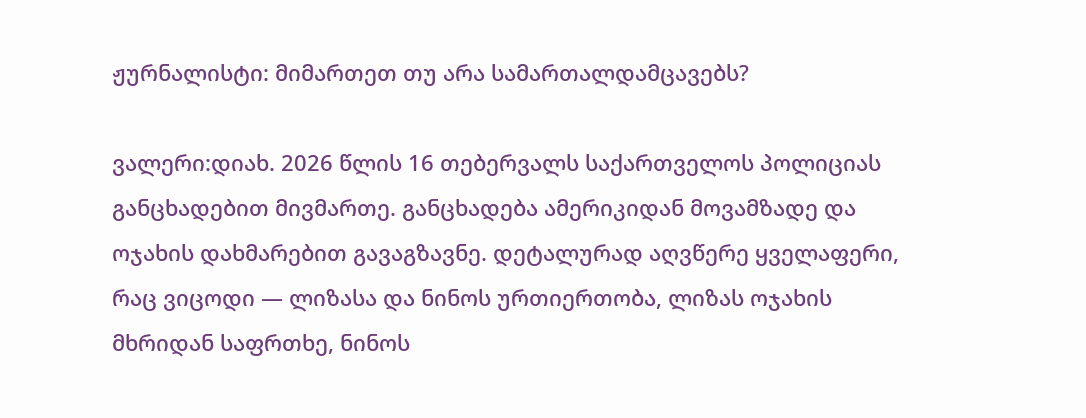ჟურნალისტი: მიმართეთ თუ არა სამართალდამცავებს?

ვალერი:დიახ. 2026 წლის 16 თებერვალს საქართველოს პოლიციას განცხადებით მივმართე. განცხადება ამერიკიდან მოვამზადე და ოჯახის დახმარებით გავაგზავნე. დეტალურად აღვწერე ყველაფერი, რაც ვიცოდი — ლიზასა და ნინოს ურთიერთობა, ლიზას ოჯახის მხრიდან საფრთხე, ნინოს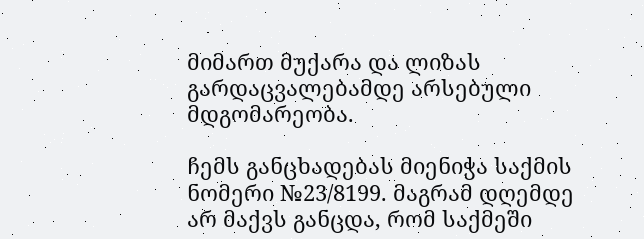მიმართ მუქარა და ლიზას გარდაცვალებამდე არსებული მდგომარეობა.

ჩემს განცხადებას მიენიჭა საქმის ნომერი №23/8199. მაგრამ დღემდე არ მაქვს განცდა, რომ საქმეში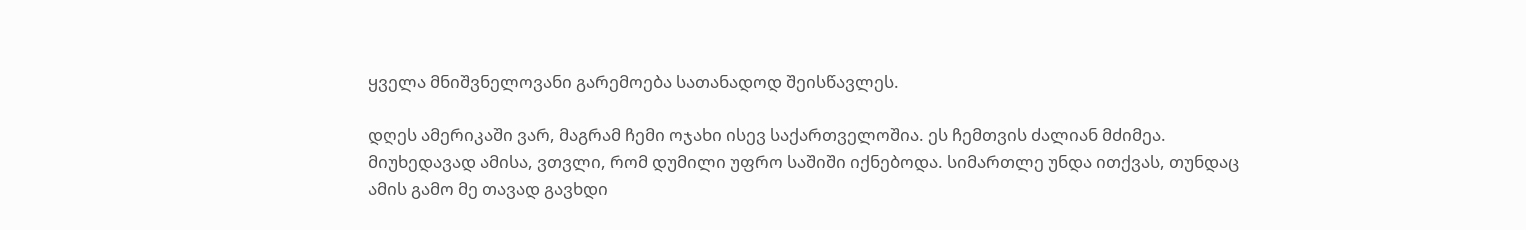ყველა მნიშვნელოვანი გარემოება სათანადოდ შეისწავლეს.

დღეს ამერიკაში ვარ, მაგრამ ჩემი ოჯახი ისევ საქართველოშია. ეს ჩემთვის ძალიან მძიმეა. მიუხედავად ამისა, ვთვლი, რომ დუმილი უფრო საშიში იქნებოდა. სიმართლე უნდა ითქვას, თუნდაც ამის გამო მე თავად გავხდი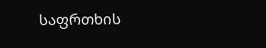საფრთხის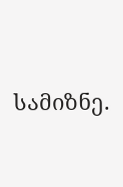სამიზნე.